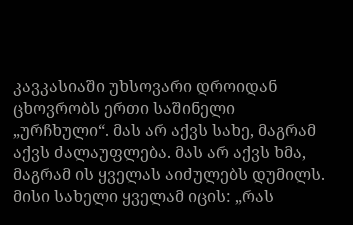კავკასიაში უხსოვარი დროიდან ცხოვრობს ერთი საშინელი „ურჩხული“. მას არ აქვს სახე, მაგრამ აქვს ძალაუფლება. მას არ აქვს ხმა, მაგრამ ის ყველას აიძულებს დუმილს. მისი სახელი ყველამ იცის: „რას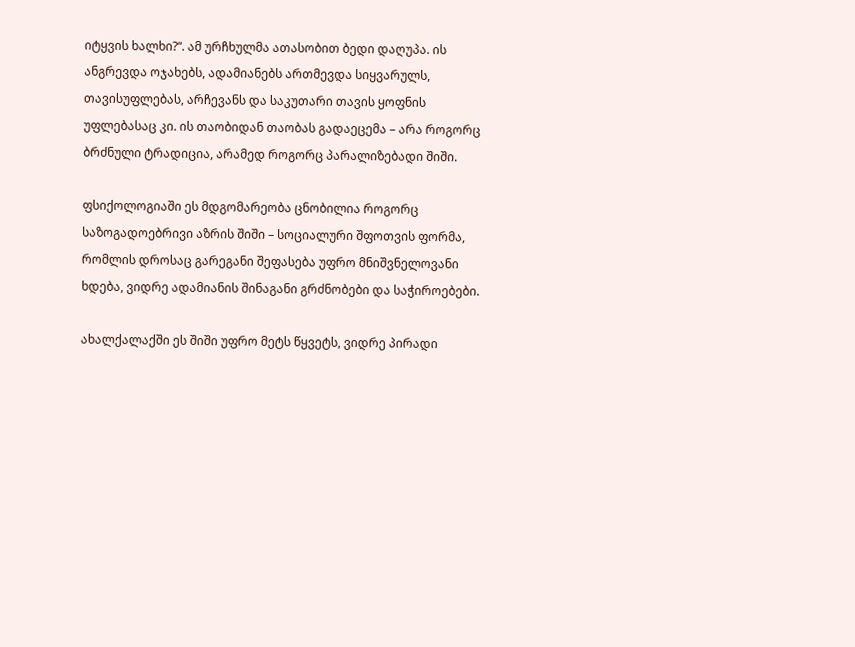იტყვის ხალხი?“. ამ ურჩხულმა ათასობით ბედი დაღუპა. ის ანგრევდა ოჯახებს, ადამიანებს ართმევდა სიყვარულს, თავისუფლებას, არჩევანს და საკუთარი თავის ყოფნის უფლებასაც კი. ის თაობიდან თაობას გადაეცემა – არა როგორც ბრძნული ტრადიცია, არამედ როგორც პარალიზებადი შიში.

ფსიქოლოგიაში ეს მდგომარეობა ცნობილია როგორც საზოგადოებრივი აზრის შიში – სოციალური შფოთვის ფორმა, რომლის დროსაც გარეგანი შეფასება უფრო მნიშვნელოვანი ხდება, ვიდრე ადამიანის შინაგანი გრძნობები და საჭიროებები.

ახალქალაქში ეს შიში უფრო მეტს წყვეტს, ვიდრე პირადი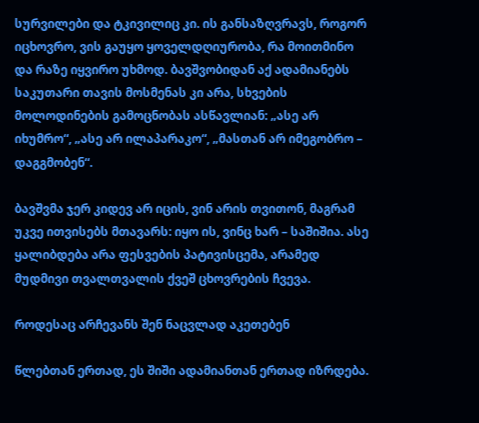სურვილები და ტკივილიც კი. ის განსაზღვრავს, როგორ იცხოვრო, ვის გაუყო ყოველდღიურობა, რა მოითმინო და რაზე იყვირო უხმოდ. ბავშვობიდან აქ ადამიანებს საკუთარი თავის მოსმენას კი არა, სხვების მოლოდინების გამოცნობას ასწავლიან: „ასე არ იხუმრო“, „ასე არ ილაპარაკო“, „მასთან არ იმეგობრო – დაგგმობენ“.

ბავშვმა ჯერ კიდევ არ იცის, ვინ არის თვითონ, მაგრამ უკვე ითვისებს მთავარს: იყო ის, ვინც ხარ – საშიშია. ასე ყალიბდება არა ფესვების პატივისცემა, არამედ მუდმივი თვალთვალის ქვეშ ცხოვრების ჩვევა.

როდესაც არჩევანს შენ ნაცვლად აკეთებენ

წლებთან ერთად, ეს შიში ადამიანთან ერთად იზრდება.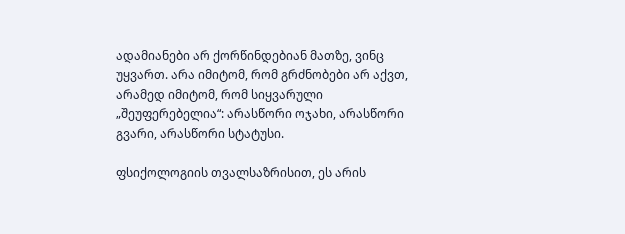ადამიანები არ ქორწინდებიან მათზე, ვინც უყვართ. არა იმიტომ, რომ გრძნობები არ აქვთ, არამედ იმიტომ, რომ სიყვარული „შეუფერებელია“: არასწორი ოჯახი, არასწორი გვარი, არასწორი სტატუსი.

ფსიქოლოგიის თვალსაზრისით, ეს არის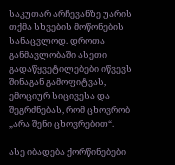საკუთარ არჩევანზე უარის თქმა სხვების მოწონების სანაცვლოდ. დროთა განმავლობაში ასეთი გადაწყვეტილებები იწვევს შინაგან გამოფიტვას, ემოციურ სიცივესა და შეგრძნებას, რომ ცხოვრობ „არა შენი ცხოვრებით“.

ასე იბადება ქორწინებები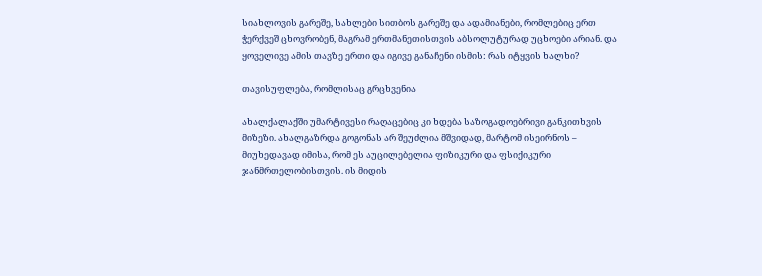სიახლოვის გარეშე, სახლები სითბოს გარეშე და ადამიანები, რომლებიც ერთ ჭერქვეშ ცხოვრობენ, მაგრამ ერთმანეთისთვის აბსოლუტურად უცხოები არიან. და ყოველივე ამის თავზე ერთი და იგივე განაჩენი ისმის: რას იტყვის ხალხი?

თავისუფლება, რომლისაც გრცხვენია

ახალქალაქში უმარტივესი რაღაცებიც კი ხდება საზოგადოებრივი განკითხვის მიზეზი. ახალგაზრდა გოგონას არ შეუძლია მშვიდად, მარტომ ისეირნოს – მიუხედავად იმისა, რომ ეს აუცილებელია ფიზიკური და ფსიქიკური ჯანმრთელობისთვის. ის მიდის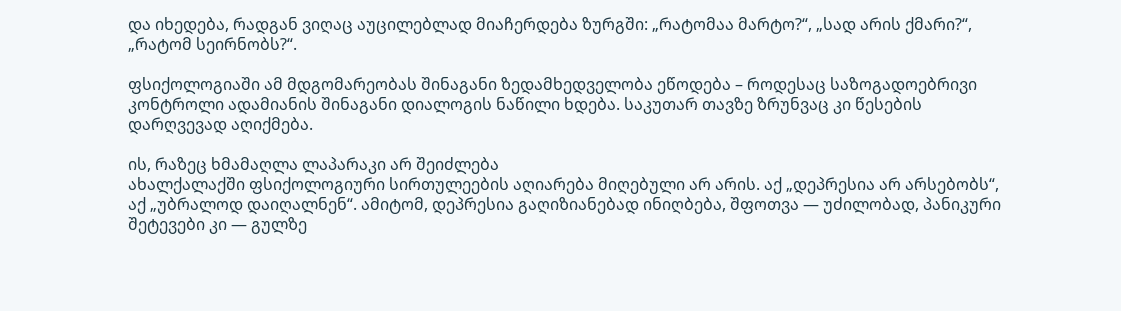და იხედება, რადგან ვიღაც აუცილებლად მიაჩერდება ზურგში: „რატომაა მარტო?“, „სად არის ქმარი?“, „რატომ სეირნობს?“.

ფსიქოლოგიაში ამ მდგომარეობას შინაგანი ზედამხედველობა ეწოდება – როდესაც საზოგადოებრივი კონტროლი ადამიანის შინაგანი დიალოგის ნაწილი ხდება. საკუთარ თავზე ზრუნვაც კი წესების დარღვევად აღიქმება.

ის, რაზეც ხმამაღლა ლაპარაკი არ შეიძლება
ახალქალაქში ფსიქოლოგიური სირთულეების აღიარება მიღებული არ არის. აქ „დეპრესია არ არსებობს“, აქ „უბრალოდ დაიღალნენ“. ამიტომ, დეპრესია გაღიზიანებად ინიღბება, შფოთვა — უძილობად, პანიკური შეტევები კი — გულზე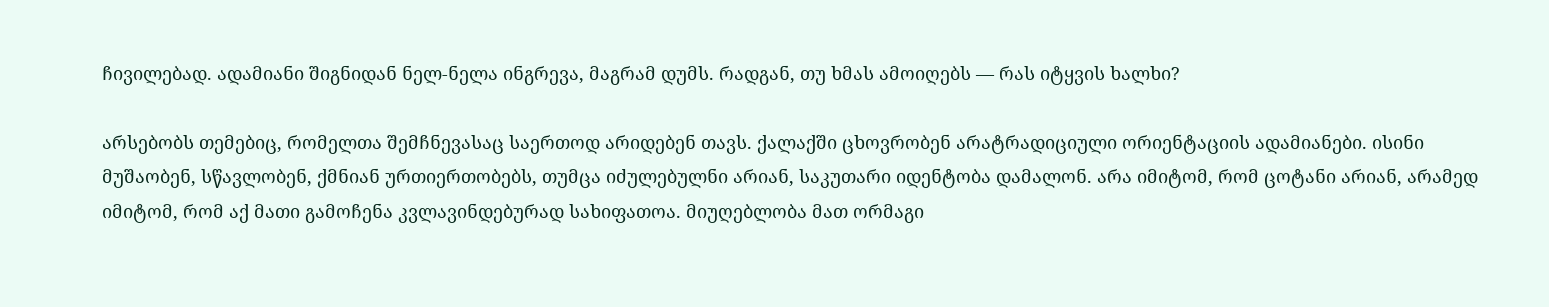ჩივილებად. ადამიანი შიგნიდან ნელ-ნელა ინგრევა, მაგრამ დუმს. რადგან, თუ ხმას ამოიღებს — რას იტყვის ხალხი?

არსებობს თემებიც, რომელთა შემჩნევასაც საერთოდ არიდებენ თავს. ქალაქში ცხოვრობენ არატრადიციული ორიენტაციის ადამიანები. ისინი მუშაობენ, სწავლობენ, ქმნიან ურთიერთობებს, თუმცა იძულებულნი არიან, საკუთარი იდენტობა დამალონ. არა იმიტომ, რომ ცოტანი არიან, არამედ იმიტომ, რომ აქ მათი გამოჩენა კვლავინდებურად სახიფათოა. მიუღებლობა მათ ორმაგი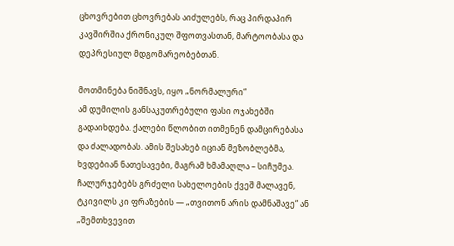ცხოვრებით ცხოვრებას აიძულებს, რაც პირდაპირ კავშირშია ქრონიკულ შფოთვასთან, მარტოობასა და დეპრესიულ მდგომარეობებთან.

მოთმინება ნიშნავს, იყო „ნორმალური“
ამ დუმილის განსაკუთრებული ფასი ოჯახებში გადაიხდება. ქალები წლობით ითმენენ დამცირებასა და ძალადობას. ამის შესახებ იციან მეზობლებმა, ხვდებიან ნათესავები, მაგრამ ხმამაღლა – სიჩუმეა. ჩალურჯებებს გრძელი სახელოების ქვეშ მალავენ, ტკივილს კი ფრაზების — „თვითონ არის დამნაშავე“ ან „შემთხვევით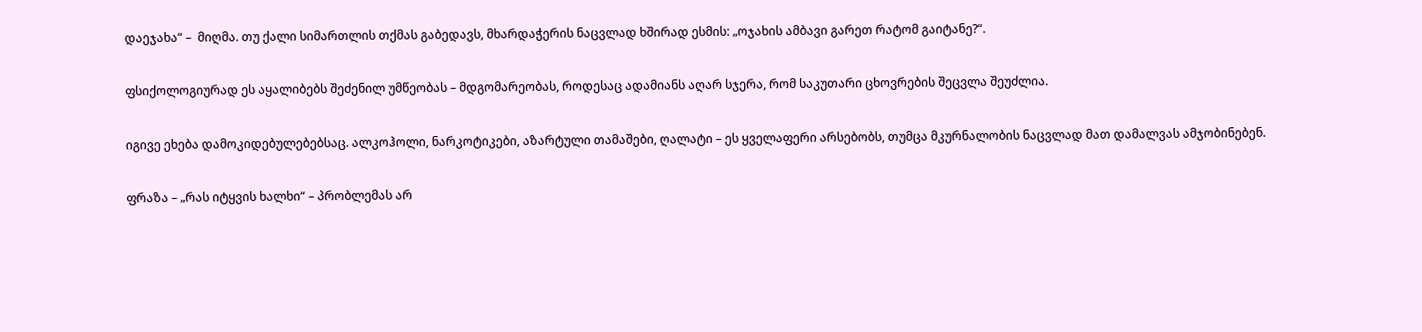დაეჯახა“ –  მიღმა. თუ ქალი სიმართლის თქმას გაბედავს, მხარდაჭერის ნაცვლად ხშირად ესმის: „ოჯახის ამბავი გარეთ რატომ გაიტანე?“.

ფსიქოლოგიურად ეს აყალიბებს შეძენილ უმწეობას – მდგომარეობას, როდესაც ადამიანს აღარ სჯერა, რომ საკუთარი ცხოვრების შეცვლა შეუძლია.

იგივე ეხება დამოკიდებულებებსაც. ალკოჰოლი, ნარკოტიკები, აზარტული თამაშები, ღალატი – ეს ყველაფერი არსებობს, თუმცა მკურნალობის ნაცვლად მათ დამალვას ამჯობინებენ.

ფრაზა – „რას იტყვის ხალხი“ – პრობლემას არ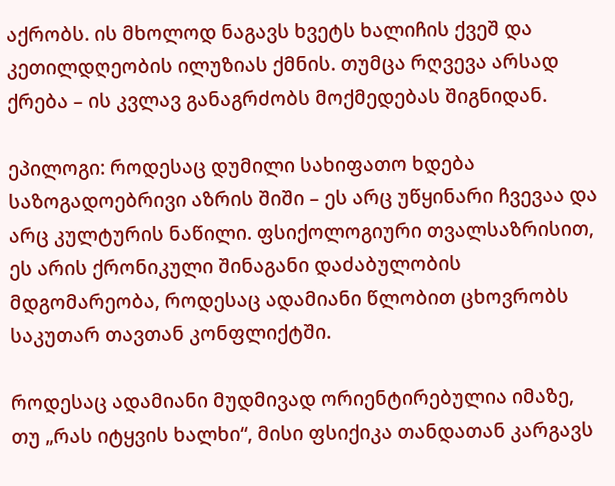აქრობს. ის მხოლოდ ნაგავს ხვეტს ხალიჩის ქვეშ და კეთილდღეობის ილუზიას ქმნის. თუმცა რღვევა არსად ქრება – ის კვლავ განაგრძობს მოქმედებას შიგნიდან.

ეპილოგი: როდესაც დუმილი სახიფათო ხდება
საზოგადოებრივი აზრის შიში – ეს არც უწყინარი ჩვევაა და არც კულტურის ნაწილი. ფსიქოლოგიური თვალსაზრისით, ეს არის ქრონიკული შინაგანი დაძაბულობის მდგომარეობა, როდესაც ადამიანი წლობით ცხოვრობს საკუთარ თავთან კონფლიქტში.

როდესაც ადამიანი მუდმივად ორიენტირებულია იმაზე, თუ „რას იტყვის ხალხი“, მისი ფსიქიკა თანდათან კარგავს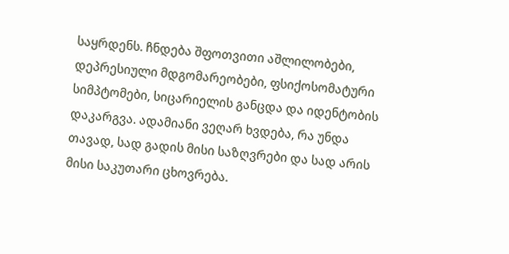საყრდენს. ჩნდება შფოთვითი აშლილობები, დეპრესიული მდგომარეობები, ფსიქოსომატური სიმპტომები, სიცარიელის განცდა და იდენტობის დაკარგვა. ადამიანი ვეღარ ხვდება, რა უნდა თავად, სად გადის მისი საზღვრები და სად არის მისი საკუთარი ცხოვრება.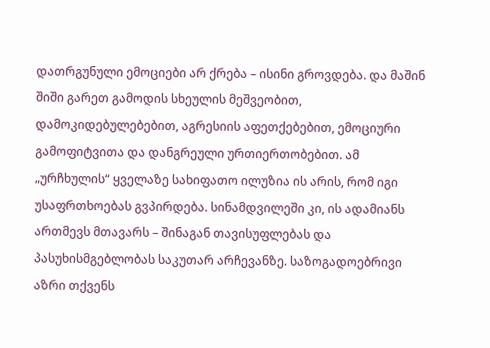დათრგუნული ემოციები არ ქრება – ისინი გროვდება. და მაშინ შიში გარეთ გამოდის სხეულის მეშვეობით, დამოკიდებულებებით, აგრესიის აფეთქებებით, ემოციური გამოფიტვითა და დანგრეული ურთიერთობებით. ამ „ურჩხულის“ ყველაზე სახიფათო ილუზია ის არის, რომ იგი უსაფრთხოებას გვპირდება. სინამდვილეში კი, ის ადამიანს ართმევს მთავარს – შინაგან თავისუფლებას და პასუხისმგებლობას საკუთარ არჩევანზე. საზოგადოებრივი აზრი თქვენს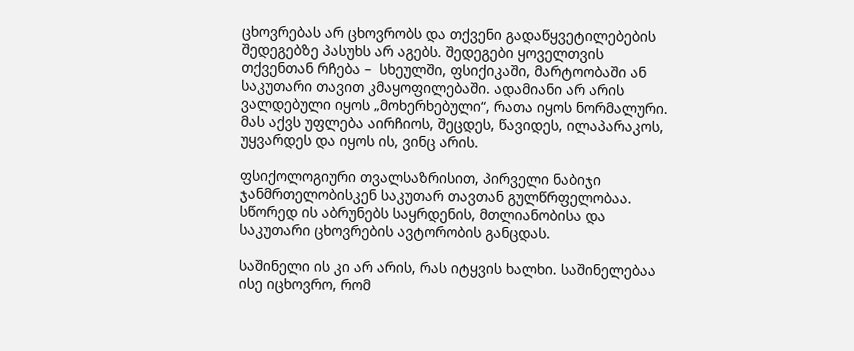ცხოვრებას არ ცხოვრობს და თქვენი გადაწყვეტილებების შედეგებზე პასუხს არ აგებს. შედეგები ყოველთვის თქვენთან რჩება –  სხეულში, ფსიქიკაში, მარტოობაში ან საკუთარი თავით კმაყოფილებაში. ადამიანი არ არის ვალდებული იყოს „მოხერხებული“, რათა იყოს ნორმალური. მას აქვს უფლება აირჩიოს, შეცდეს, წავიდეს, ილაპარაკოს, უყვარდეს და იყოს ის, ვინც არის.

ფსიქოლოგიური თვალსაზრისით, პირველი ნაბიჯი ჯანმრთელობისკენ საკუთარ თავთან გულწრფელობაა. სწორედ ის აბრუნებს საყრდენის, მთლიანობისა და საკუთარი ცხოვრების ავტორობის განცდას.

საშინელი ის კი არ არის, რას იტყვის ხალხი. საშინელებაა ისე იცხოვრო, რომ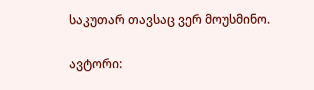საკუთარ თავსაც ვერ მოუსმინო.

ავტორი: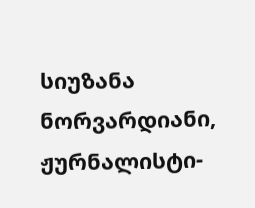სიუზანა ნორვარდიანი, ჟურნალისტი-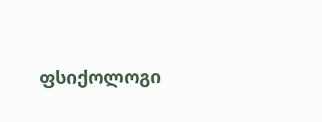ფსიქოლოგი